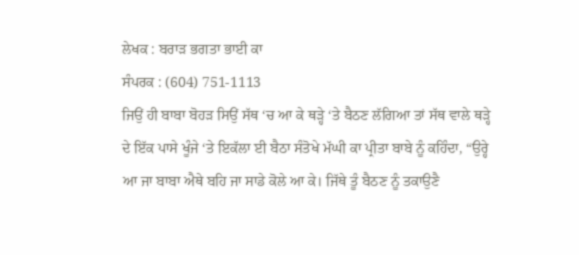ਲੇਖਕ : ਬਰਾੜ ਭਗਤਾ ਭਾਈ ਕਾ
ਸੰਪਰਕ : (604) 751-1113
ਜਿਉਂ ਹੀ ਬਾਬਾ ਬੋਹੜ ਸਿਉਂ ਸੱਥ ‘ਚ ਆ ਕੇ ਥੜ੍ਹੇ ‘ਤੇ ਬੈਠਣ ਲੱਗਿਆ ਤਾਂ ਸੱਥ ਵਾਲੇ ਥੜ੍ਹੇ ਦੇ ਇੱਕ ਪਾਸੇ ਖੂੰਜੇ ‘ਤੇ ਇਕੱਲਾ ਈ ਬੈਠਾ ਸੰਤੋਖੇ ਮੱਘੀ ਕਾ ਪ੍ਰੀਤਾ ਬਾਬੇ ਨੂੰ ਕਹਿੰਦਾ, “ਉਰ੍ਹੇ ਆ ਜਾ ਬਾਬਾ ਐਥੇ ਬਹਿ ਜਾ ਸਾਡੇ ਕੋਲੇ ਆ ਕੇ। ਜਿੱਥੇ ਤੂੰ ਬੈਠਣ ਨੂੰ ਤਕਾਉਣੈ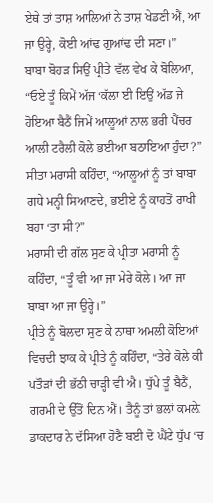ਏਥੇ ਤਾਂ ਤਾਸ਼ ਆਲਿਆਂ ਨੇ ਤਾਸ਼ ਖੇਡਣੀ ਐਂ, ਆ ਜਾ ਉਰ੍ਹੇ, ਕੋਈ ਆਂਢ ਗੁਆਂਢ ਦੀ ਸਣਾ।”
ਬਾਬਾ ਬੋਹੜ ਸਿਉਂ ਪ੍ਰੀਤੇ ਵੱਲ ਵੇਖ ਕੇ ਬੋਲਿਆ, “ਓਏ ਤੂੰ ਕਿਮੇਂ ਅੱਜ ‘ਕੱਲਾ ਈ ਇਉਂ ਅੱਡ ਜੇ ਹੋਇਆ ਬੈਠੈਂ ਜਿਮੇਂ ਆਲੂਆਂ ਨਾਲ ਭਰੀ ਪੈਂਚਰ ਆਲੀ ਟਰੈਲੀ ਕੋਲੇ ਭਈਆ ਬਠਾਇਆ ਹੁੰਦਾ?”
ਸੀਤਾ ਮਰਾਸੀ ਕਹਿੰਦਾ, “ਆਲੂਆਂ ਨੂੰ ਤਾਂ ਬਾਬਾ ਗਧੇ ਮਨ੍ਹੀ ਸਿਆਣਦੇ, ਭਈਏ ਨੂੰ ਕਾਹਤੋਂ ਰਾਖੀ ਬਹਾ ‘ਤਾ ਸੀ?”
ਮਰਾਸੀ ਦੀ ਗੱਲ ਸੁਣ ਕੇ ਪ੍ਰੀਤਾ ਮਰਾਸੀ ਨੂੰ ਕਹਿੰਦਾ, “ਤੂੰ ਵੀ ਆ ਜਾ ਮੇਰੇ ਕੋਲੇ। ਆ ਜਾ ਬਾਬਾ ਆ ਜਾ ਉਰ੍ਹੇ।”
ਪ੍ਰੀਤੇ ਨੂੰ ਬੋਲਦਾ ਸੁਣ ਕੇ ਨਾਥਾ ਅਮਲੀ ਕੋਇਆਂ ਵਿਚਦੀ ਝਾਕ ਕੇ ਪ੍ਰੀਤੇ ਨੂੰ ਕਹਿੰਦਾ, “ਤੇਰੇ ਕੋਲੇ ਕੀ ਪਤੌੜਾਂ ਦੀ ਭੱਠੀ ਚਾੜ੍ਹੀ ਵੀ ਐ। ਧੁੱਪੇ ਤੂੰ ਬੈਠੈਂ, ਗਰਮੀ ਦੇ ਉੱਤੋਂ ਦਿਨ ਐਂ। ਤੈਨੂੰ ਤਾਂ ਭਲਾਂ ਕਮਲ਼ੇ ਡਾਕਦਾਰ ਨੇ ਦੱਸਿਆ ਹੋਣੈ ਬਈ ਦੋ ਘੈਂਟੇ ਧੁੱਪ ‘ਚ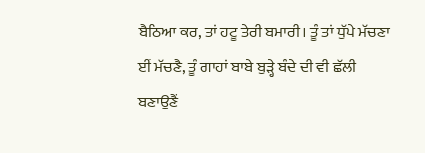ਬੈਠਿਆ ਕਰ, ਤਾਂ ਹਟੂ ਤੇਰੀ ਬਮਾਰੀ। ਤੂੰ ਤਾਂ ਧੁੱਪੇ ਮੱਚਣਾ ਈਂ ਮੱਚਣੈ, ਤੂੰ ਗਾਹਾਂ ਬਾਬੇ ਬੁੜ੍ਹੇ ਬੰਦੇ ਦੀ ਵੀ ਛੱਲੀ ਬਣਾਉਣੈਂ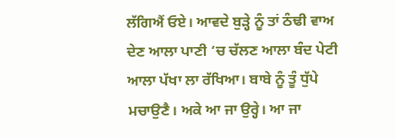ਲੱਗਿਐਂ ਓਏ। ਆਵਦੇ ਬੁੜ੍ਹੇ ਨੂੰ ਤਾਂ ਠੰਢੀ ਵਾਅ ਦੇਣ ਆਲਾ ਪਾਣੀ ‘ਚ ਚੱਲਣ ਆਲਾ ਬੰਦ ਪੇਟੀ ਆਲਾ ਪੱਖਾ ਲਾ ਰੱਖਿਆ। ਬਾਬੇ ਨੂੰ ਤੂੰ ਧੁੱਪੇ ਮਚਾਉਣੈ। ਅਕੇ ਆ ਜਾ ਉਰ੍ਹੇ। ਆ ਜਾ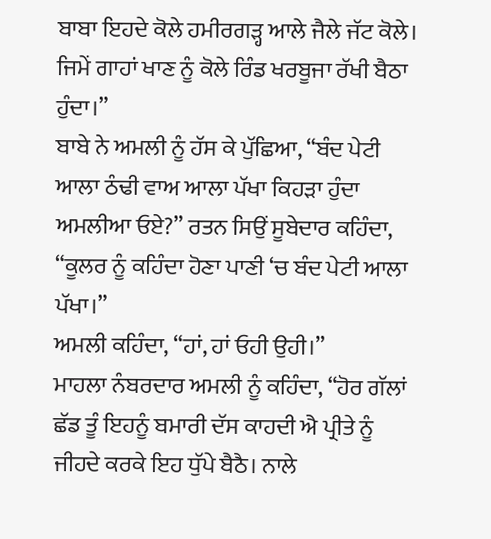ਬਾਬਾ ਇਹਦੇ ਕੋਲੇ ਹਮੀਰਗੜ੍ਹ ਆਲੇ ਜੈਲੇ ਜੱਟ ਕੋਲੇ। ਜਿਮੇਂ ਗਾਹਾਂ ਖਾਣ ਨੂੰ ਕੋਲੇ ਰਿੰਡ ਖਰਬੂਜਾ ਰੱਖੀ ਬੈਠਾ ਹੁੰਦਾ।”
ਬਾਬੇ ਨੇ ਅਮਲੀ ਨੂੰ ਹੱਸ ਕੇ ਪੁੱਛਿਆ, “ਬੰਦ ਪੇਟੀ ਆਲਾ ਠੰਢੀ ਵਾਅ ਆਲਾ ਪੱਖਾ ਕਿਹੜਾ ਹੁੰਦਾ ਅਮਲੀਆ ਓਏ?” ਰਤਨ ਸਿਉਂ ਸੂਬੇਦਾਰ ਕਹਿੰਦਾ, “ਕੂਲਰ ਨੂੰ ਕਹਿੰਦਾ ਹੋਣਾ ਪਾਣੀ ‘ਚ ਬੰਦ ਪੇਟੀ ਆਲਾ ਪੱਖਾ।”
ਅਮਲੀ ਕਹਿੰਦਾ, “ਹਾਂ, ਹਾਂ ਓਹੀ ਉਹੀ।”
ਮਾਹਲਾ ਨੰਬਰਦਾਰ ਅਮਲੀ ਨੂੰ ਕਹਿੰਦਾ, “ਹੋਰ ਗੱਲਾਂ ਛੱਡ ਤੂੰ ਇਹਨੂੰ ਬਮਾਰੀ ਦੱਸ ਕਾਹਦੀ ਐ ਪ੍ਰੀਤੇ ਨੂੰ ਜੀਹਦੇ ਕਰਕੇ ਇਹ ਧੁੱਪੇ ਬੈਠੈ। ਨਾਲੇ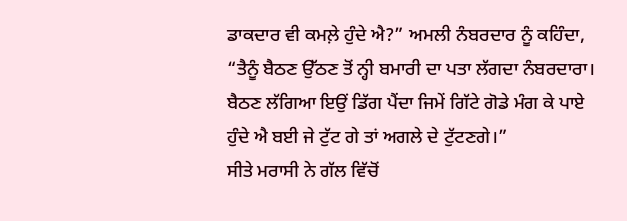ਡਾਕਦਾਰ ਵੀ ਕਮਲ਼ੇ ਹੁੰਦੇ ਐ?” ਅਮਲੀ ਨੰਬਰਦਾਰ ਨੂੰ ਕਹਿੰਦਾ, “ਤੈਨੂੰ ਬੈਠਣ ਉੱਠਣ ਤੋਂ ਨ੍ਹੀ ਬਮਾਰੀ ਦਾ ਪਤਾ ਲੱਗਦਾ ਨੰਬਰਦਾਰਾ। ਬੈਠਣ ਲੱਗਿਆ ਇਉਂ ਡਿੱਗ ਪੈਂਦਾ ਜਿਮੇਂ ਗਿੱਟੇ ਗੋਡੇ ਮੰਗ ਕੇ ਪਾਏ ਹੁੰਦੇ ਐ ਬਈ ਜੇ ਟੁੱਟ ਗੇ ਤਾਂ ਅਗਲੇ ਦੇ ਟੁੱਟਣਗੇ।”
ਸੀਤੇ ਮਰਾਸੀ ਨੇ ਗੱਲ ਵਿੱਚੋਂ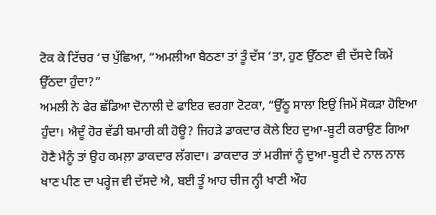ਟੋਕ ਕੇ ਟਿੱਚਰ ‘ਚ ਪੁੱਛਿਆ, “ਅਮਲੀਆ ਬੈਠਣਾ ਤਾਂ ਤੂੰ ਦੱਸ ‘ਤਾ, ਹੁਣ ਉੱਠਣਾ ਵੀ ਦੱਸਦੇ ਕਿਮੇਂ ਉੱਠਦਾ ਹੁੰਦਾ?”
ਅਮਲੀ ਨੇ ਫੇਰ ਛੱਡਿਆ ਦੋਨਾਲੀ ਦੇ ਫਾਇਰ ਵਰਗਾ ਟੋਟਕਾ, “ਉੱਠੂ ਸਾਲਾ ਇਉਂ ਜਿਮੇਂ ਸੋਕੜਾ ਹੋਇਆ ਹੁੰਦਾ। ਐਦੂੰ ਹੋਰ ਵੱਡੀ ਬਮਾਰੀ ਕੀ ਹੋਊ? ਜਿਹੜੇ ਡਾਕਦਾਰ ਕੋਲੇ ਇਹ ਦੁਆ-ਬੂਟੀ ਕਰਾਉਣ ਗਿਆ ਹੋਣੈ ਮੈਨੂੰ ਤਾਂ ਉਹ ਕਮਲ਼ਾ ਡਾਕਦਾਰ ਲੱਗਦਾ। ਡਾਕਦਾਰ ਤਾਂ ਮਰੀਜਾਂ ਨੂੰ ਦੁਆ-ਬੂਟੀ ਦੇ ਨਾਲ ਨਾਲ ਖਾਣ ਪੀਣ ਦਾ ਪਰ੍ਹੇਜ ਵੀ ਦੱਸਦੇ ਐ, ਬਈ ਤੂੰ ਆਹ ਚੀਜ ਨ੍ਹੀ ਖਾਣੀ ਔਹ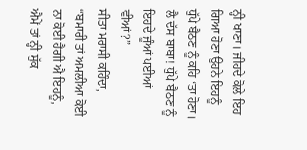ਨ੍ਹੀ ਖਾਣਾ। ਜੀਹਦੇ ਕੋਲੇ ਇਹ ਗਿਆ ਹੋਣਾ ਉਹਨੇ ਇਹਨੂੰ ਧੁੱਪੇ ਬੈਠਣ ਨੂੰ ਕਹਿ ‘ਤਾ ਹੋਣਾ। ਲੈ ਦੱਸ ਬਾਬਾ! ਧੁੱਪੇ ਬੈਠਣ ਨੂੰ ਇਹਦੇ ਜੂੰਆਂ ਪਈਆਂ ਵੀਆਂ?”
ਸੀਤਾ ਮਰਾਸੀ ਕਹਿੰਦਾ, “ਬਮਾਰੀ ਤਾਂ ਅਮਲੀਆ ਕੋਈ ਨਾ ਕੋਈ ਹੈਗੀ ਐ ਇਹਨੂੰ, ਐਮੇਂ ਤਾਂ ਨ੍ਹੀ ਸੁੱਕ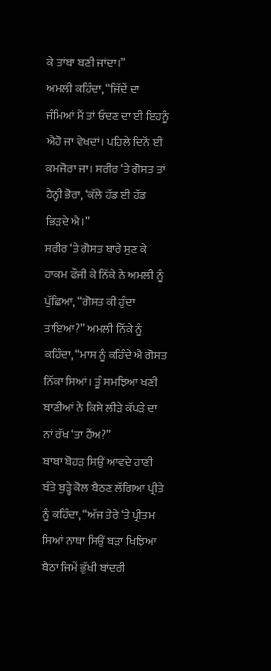ਕੇ ਤਾਂਬਾ ਬਣੀ ਜਾਂਦਾ।”
ਅਮਲੀ ਕਹਿੰਦਾ, “ਜਿੱਦੇਂ ਦਾ ਜੰਮਿਆਂ ਮੈਂ ਤਾਂ ਓਦਣ ਦਾ ਈ ਇਹਨੂੰ ਐਹੋ ਜਾ ਵੇਖਦਾਂ। ਪਹਿਲੇ ਦਿਨੋਂ ਈ ਕਮਜੋਰਾ ਜਾ। ਸਰੀਰ ‘ਤੇ ਗੋਸਤ ਤਾਂ ਹੈਨ੍ਹੀ ਭੋਰਾ, ‘ਕੱਲੇ ਹੱਡ ਈ ਹੱਡ ਭਿੜਦੇ ਐ।”
ਸਰੀਰ ‘ਤੇ ਗੋਸਤ ਬਾਰੇ ਸੁਣ ਕੇ ਹਾਕਮ ਫੌਜੀ ਕੇ ਨਿੱਕੇ ਨੇ ਅਮਲੀ ਨੂੰ ਪੁੱਛਿਆ, “ਗੋਸਤ ਕੀ ਹੁੰਦਾ ਤਾਇਆ?” ਅਮਲੀ ਨਿੱਕੇ ਨੂੰ ਕਹਿੰਦਾ, “ਮਾਸ ਨੂੰ ਕਹਿੰਦੇ ਐ ਗੋਸਤ ਨਿੱਕਾ ਸਿਆਂ। ਤੂੰ ਸਮਝਿਆ ਖਣੀ ਬਾਣੀਆਂ ਨੇ ਕਿਸੇ ਲੀੜੇ ਕੱਪੜੇ ਦਾ ਨਾਂ ਰੱਖ ‘ਤਾ ਹੈਂਅ?”
ਬਾਬਾ ਬੋਹੜ ਸਿਉਂ ਆਵਦੇ ਹਾਣੀ ਬੰਤੇ ਬੁੜ੍ਹੇ ਕੋਲ ਬੈਠਣ ਲੱਗਿਆ ਪ੍ਰੀਤੇ ਨੂੰ ਕਹਿੰਦਾ, “ਅੱਜ ਤੇਰੇ ‘ਤੇ ਪ੍ਰੀਤਮ ਸਿਆਂ ਨਾਥਾ ਸਿਉਂ ਬੜਾ ਖਿਝਿਆ ਬੈਠਾ ਜਿਮੇਂ ਭੁੱਖੀ ਬਾਂਦਰੀ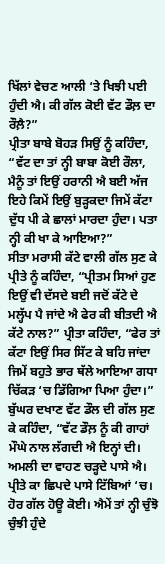ਖਿੱਲਾਂ ਵੇਚਣ ਆਲੀ ‘ਤੇ ਖਿਝੀ ਪਈ ਹੁੰਦੀ ਐ। ਕੀ ਗੱਲ ਕੋਈ ਵੱਟ ਡੌਲ਼ ਦਾ ਰੌਲ਼ੈ?”
ਪ੍ਰੀਤਾ ਬਾਬੇ ਬੋਹੜ ਸਿਉਂ ਨੂੰ ਕਹਿੰਦਾ, “ਵੱਟ ਦਾ ਤਾਂ ਨ੍ਹੀ ਬਾਬਾ ਕੋਈ ਰੌਲਾ, ਮੈਨੂੰ ਤਾਂ ਇਉਂ ਹਰਾਨੀ ਐ ਬਈ ਅੱਜ ਇਹੇ ਕਿਮੇਂ ਇਉਂ ਬੁੜ੍ਹਕਦਾ ਜਿਮੇਂ ਕੱਟਾ ਦੁੱਧ ਪੀ ਕੇ ਛਾਲਾਂ ਮਾਰਦਾ ਹੁੰਦਾ। ਪਤਾ ਨ੍ਹੀ ਕੀ ਖਾ ਕੇ ਆਇਆ?”
ਸੀਤਾ ਮਰਾਸੀ ਕੱਟੇ ਵਾਲੀ ਗੱਲ ਸੁਣ ਕੇ ਪ੍ਰੀਤੇ ਨੂੰ ਕਹਿੰਦਾ, “ਪ੍ਰੀਤਮ ਸਿਆਂ ਹੁਣ ਇਉਂ ਵੀ ਦੱਸਦੇ ਬਈ ਜਦੋਂ ਕੱਟੇ ਦੇ ਮਲ੍ਹੱਪ ਪੈ ਜਾਂਦੇ ਐ ਫੇਰ ਕੀ ਬੀਤਦੀ ਐ ਕੱਟੇ ਨਾਲ?” ਪ੍ਰੀਤਾ ਕਹਿੰਦਾ, “ਫੇਰ ਤਾਂ ਕੱਟਾ ਇਉਂ ਸਿਰ ਸਿੱਟ ਕੇ ਬਹਿ ਜਾਂਦਾ ਜਿਮੇਂ ਬਹੁਤੇ ਭਾਰ ਥੱਲੇ ਆਇਆ ਗਧਾ ਚਿੱਕੜ ‘ਚ ਡਿੱਗਿਆ ਪਿਆ ਹੁੰਦਾ।”
ਬੁੱਘਰ ਦਖਾਣ ਵੱਟ ਡੌਲ ਦੀ ਗੱਲ ਸੁਣ ਕੇ ਕਹਿੰਦਾ, “ਵੱਟ ਡੌਲ਼ ਨੂੰ ਕੀ ਗਾਹਾਂ ਮੌਘੇ ਨਾਲ ਲੱਗਦੀ ਐ ਇਨ੍ਹਾਂ ਦੀ। ਅਮਲੀ ਦਾ ਵਾਹਣ ਚੜ੍ਹਦੇ ਪਾਸੇ ਐ। ਪ੍ਰੀਤੇ ਕਾ ਛਿਪਦੇ ਪਾਸੇ ਟਿੱਬਿਆਂ ‘ਚ। ਹੋਰ ਗੱਲ ਹੋਊ ਕੋਈ। ਐਮੇਂ ਤਾਂ ਨ੍ਹੀ ਚੁੰਝੋ ਚੁੰਝੀ ਹੁੰਦੇ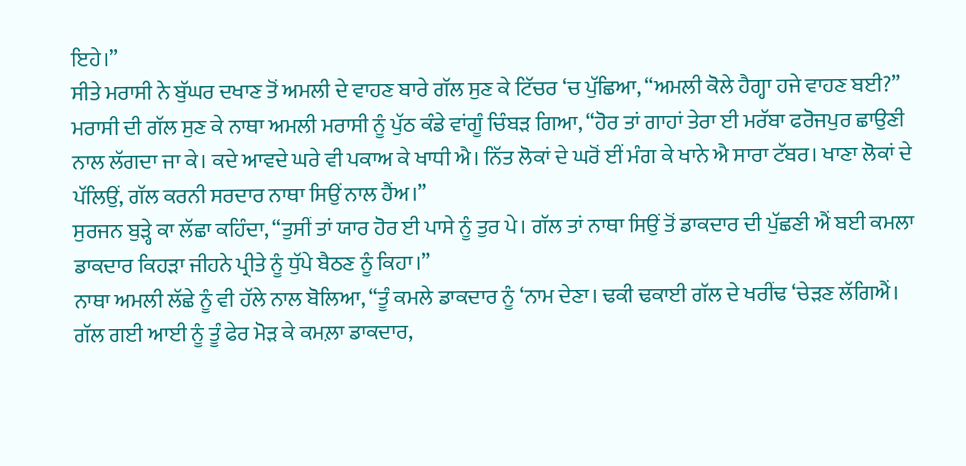ਇਹੇ।”
ਸੀਤੇ ਮਰਾਸੀ ਨੇ ਬੁੱਘਰ ਦਖਾਣ ਤੋਂ ਅਮਲੀ ਦੇ ਵਾਹਣ ਬਾਰੇ ਗੱਲ ਸੁਣ ਕੇ ਟਿੱਚਰ ‘ਚ ਪੁੱਛਿਆ, “ਅਮਲੀ ਕੋਲੇ ਹੈਗ੍ਹਾ ਹਜੇ ਵਾਹਣ ਬਈ?”
ਮਰਾਸੀ ਦੀ ਗੱਲ ਸੁਣ ਕੇ ਨਾਥਾ ਅਮਲੀ ਮਰਾਸੀ ਨੂੰ ਪੁੱਠ ਕੰਡੇ ਵਾਂਗੂੰ ਚਿੰਬੜ ਗਿਆ, “ਹੋਰ ਤਾਂ ਗਾਹਾਂ ਤੇਰਾ ਈ ਮਰੱਬਾ ਫਰੋਜਪੁਰ ਛਾਉਣੀ ਨਾਲ ਲੱਗਦਾ ਜਾ ਕੇ। ਕਦੇ ਆਵਦੇ ਘਰੇ ਵੀ ਪਕਾਅ ਕੇ ਖਾਧੀ ਐ। ਨਿੱਤ ਲੋਕਾਂ ਦੇ ਘਰੋਂ ਈਂ ਮੰਗ ਕੇ ਖਾਨੇ ਐ ਸਾਰਾ ਟੱਬਰ। ਖਾਣਾ ਲੋਕਾਂ ਦੇ ਪੱਲਿਉਂ, ਗੱਲ ਕਰਨੀ ਸਰਦਾਰ ਨਾਥਾ ਸਿਉਂ ਨਾਲ ਹੈਂਅ।”
ਸੁਰਜਨ ਬੁੜ੍ਹੇ ਕਾ ਲੱਛਾ ਕਹਿੰਦਾ, “ਤੁਸੀਂ ਤਾਂ ਯਾਰ ਹੋਰ ਈ ਪਾਸੇ ਨੂੰ ਤੁਰ ਪੇ। ਗੱਲ ਤਾਂ ਨਾਥਾ ਸਿਉਂ ਤੋਂ ਡਾਕਦਾਰ ਦੀ ਪੁੱਛਣੀ ਐਂ ਬਈ ਕਮਲਾ ਡਾਕਦਾਰ ਕਿਹੜਾ ਜੀਹਨੇ ਪ੍ਰੀਤੇ ਨੂੰ ਧੁੱਪੇ ਬੈਠਣ ਨੂੰ ਕਿਹਾ।”
ਨਾਥਾ ਅਮਲੀ ਲੱਛੇ ਨੂੰ ਵੀ ਹੱਲੇ ਨਾਲ ਬੋਲਿਆ, “ਤੂੰ ਕਮਲੇ ਡਾਕਦਾਰ ਨੂੰ ‘ਨਾਮ ਦੇਣਾ। ਢਕੀ ਢਕਾਈ ਗੱਲ ਦੇ ਖਰੀਂਢ ‘ਚੇੜਣ ਲੱਗਿਐਂ। ਗੱਲ ਗਈ ਆਈ ਨੂੰ ਤੂੰ ਫੇਰ ਮੋੜ ਕੇ ਕਮਲ਼ਾ ਡਾਕਦਾਰ,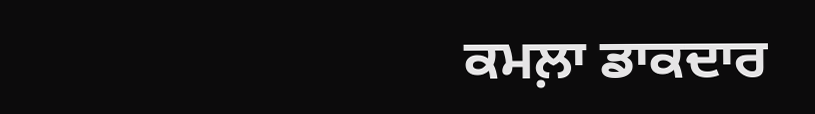ਕਮਲ਼ਾ ਡਾਕਦਾਰ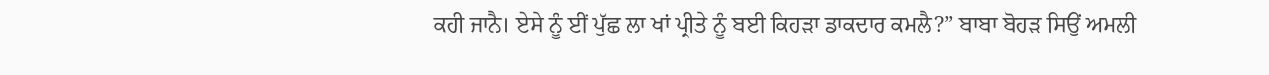ਕਹੀ ਜਾਨੈ। ਏਸੇ ਨੂੰ ਈਂ ਪੁੱਛ ਲਾ ਖਾਂ ਪ੍ਰੀਤੇ ਨੂੰ ਬਈ ਕਿਹੜਾ ਡਾਕਦਾਰ ਕਮਲੈ?” ਬਾਬਾ ਬੋਹੜ ਸਿਉਂ ਅਮਲੀ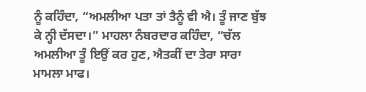ਨੂੰ ਕਹਿੰਦਾ, “ਅਮਲੀਆ ਪਤਾ ਤਾਂ ਤੈਨੂੰ ਵੀ ਐ। ਤੂੰ ਜਾਣ ਬੁੱਝ ਕੇ ਨ੍ਹੀ ਦੱਸਦਾ।” ਮਾਹਲਾ ਨੰਬਰਦਾਰ ਕਹਿੰਦਾ, “ਚੱਲ ਅਮਲੀਆ ਤੂੰ ਇਉਂ ਕਰ ਹੁਣ, ਐਤਕੀਂ ਦਾ ਤੇਰਾ ਸਾਰਾ ਮਾਮਲਾ ਮਾਫ।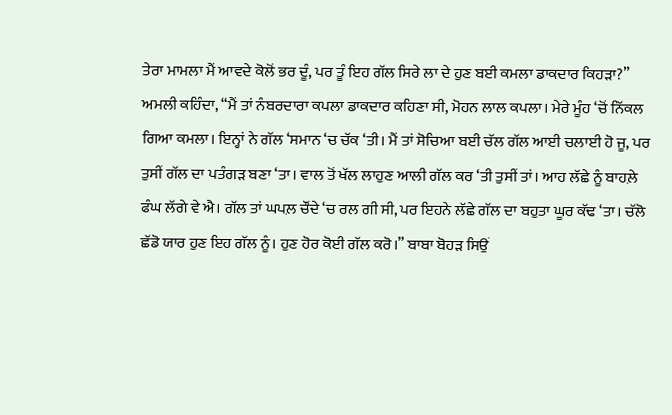ਤੇਰਾ ਮਾਮਲਾ ਮੈਂ ਆਵਦੇ ਕੋਲੋਂ ਭਰ ਦੂੰ, ਪਰ ਤੂੰ ਇਹ ਗੱਲ ਸਿਰੇ ਲਾ ਦੇ ਹੁਣ ਬਈ ਕਮਲਾ ਡਾਕਦਾਰ ਕਿਹੜਾ?”
ਅਮਲੀ ਕਹਿੰਦਾ, “ਮੈਂ ਤਾਂ ਨੰਬਰਦਾਰਾ ਕਪਲਾ ਡਾਕਦਾਰ ਕਹਿਣਾ ਸੀ, ਮੋਹਨ ਲਾਲ ਕਪਲਾ। ਮੇਰੇ ਮੂੰਹ ‘ਚੋਂ ਨਿੱਕਲ ਗਿਆ ਕਮਲਾ। ਇਨ੍ਹਾਂ ਨੇ ਗੱਲ ‘ਸਮਾਨ ‘ਚ ਚੱਕ ‘ਤੀ। ਮੈਂ ਤਾਂ ਸੋਚਿਆ ਬਈ ਚੱਲ ਗੱਲ ਆਈ ਚਲਾਈ ਹੋ ਜੂ, ਪਰ ਤੁਸੀਂ ਗੱਲ ਦਾ ਪਤੰਗੜ ਬਣਾ ‘ਤਾ। ਵਾਲ ਤੋਂ ਖੱਲ ਲਾਹੁਣ ਆਲੀ ਗੱਲ ਕਰ ‘ਤੀ ਤੁਸੀਂ ਤਾਂ। ਆਹ ਲੱਛੇ ਨੂੰ ਬਾਹਲ਼ੇ ਫੰਘ ਲੱਗੇ ਵੇ ਐ। ਗੱਲ ਤਾਂ ਘਪਲ਼ ਚੌਂਦੇ ‘ਚ ਰਲ ਗੀ ਸੀ, ਪਰ ਇਹਨੇ ਲੱਛੇ ਗੱਲ ਦਾ ਬਹੁਤਾ ਘੂਰ ਕੱਢ ‘ਤਾ। ਚੱਲੋ ਛੱਡੋ ਯਾਰ ਹੁਣ ਇਹ ਗੱਲ ਨੂੰ। ਹੁਣ ਹੋਰ ਕੋਈ ਗੱਲ ਕਰੋ।” ਬਾਬਾ ਬੋਹੜ ਸਿਉਂ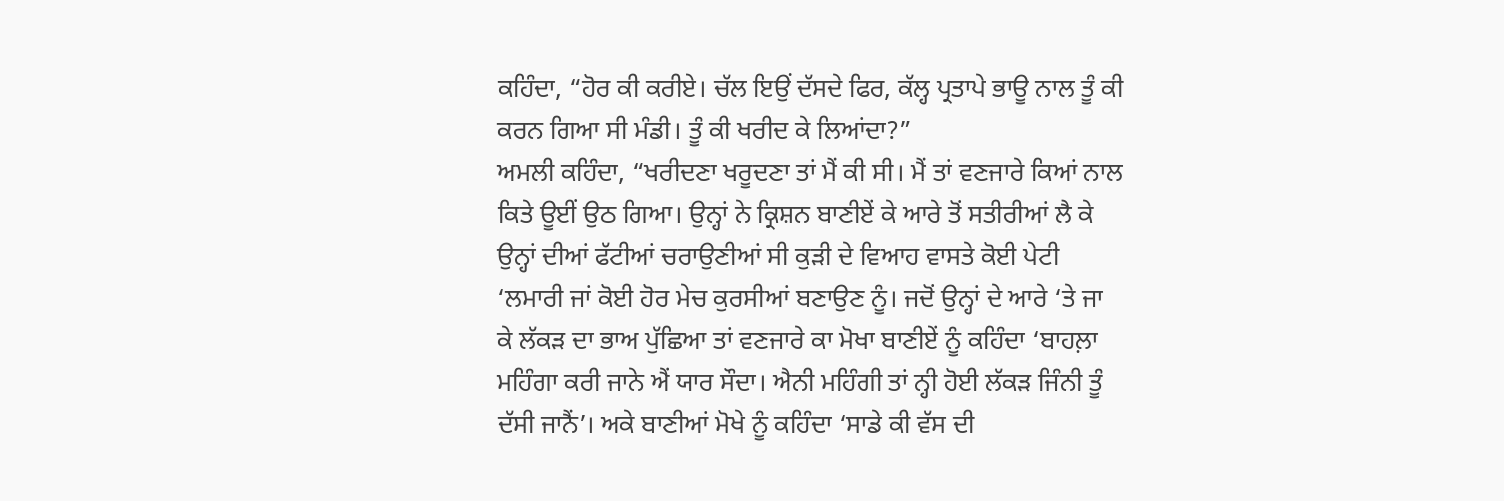ਕਹਿੰਦਾ, “ਹੋਰ ਕੀ ਕਰੀਏ। ਚੱਲ ਇਉਂ ਦੱਸਦੇ ਫਿਰ, ਕੱਲ੍ਹ ਪ੍ਰਤਾਪੇ ਭਾਊ ਨਾਲ ਤੂੰ ਕੀ ਕਰਨ ਗਿਆ ਸੀ ਮੰਡੀ। ਤੂੰ ਕੀ ਖਰੀਦ ਕੇ ਲਿਆਂਦਾ?”
ਅਮਲੀ ਕਹਿੰਦਾ, “ਖਰੀਦਣਾ ਖਰੂਦਣਾ ਤਾਂ ਮੈਂ ਕੀ ਸੀ। ਮੈਂ ਤਾਂ ਵਣਜਾਰੇ ਕਿਆਂ ਨਾਲ ਕਿਤੇ ਊਈਂ ਉਠ ਗਿਆ। ਉਨ੍ਹਾਂ ਨੇ ਕ੍ਰਿਸ਼ਨ ਬਾਣੀਏਂ ਕੇ ਆਰੇ ਤੋਂ ਸਤੀਰੀਆਂ ਲੈ ਕੇ ਉਨ੍ਹਾਂ ਦੀਆਂ ਫੱਟੀਆਂ ਚਰਾਉਣੀਆਂ ਸੀ ਕੁੜੀ ਦੇ ਵਿਆਹ ਵਾਸਤੇ ਕੋਈ ਪੇਟੀ ‘ਲਮਾਰੀ ਜਾਂ ਕੋਈ ਹੋਰ ਮੇਚ ਕੁਰਸੀਆਂ ਬਣਾਉਣ ਨੂੰ। ਜਦੋਂ ਉਨ੍ਹਾਂ ਦੇ ਆਰੇ ‘ਤੇ ਜਾ ਕੇ ਲੱਕੜ ਦਾ ਭਾਅ ਪੁੱਛਿਆ ਤਾਂ ਵਣਜਾਰੇ ਕਾ ਮੋਖਾ ਬਾਣੀਏਂ ਨੂੰ ਕਹਿੰਦਾ ‘ਬਾਹਲ਼ਾ ਮਹਿੰਗਾ ਕਰੀ ਜਾਨੇ ਐਂ ਯਾਰ ਸੌਦਾ। ਐਨੀ ਮਹਿੰਗੀ ਤਾਂ ਨ੍ਹੀ ਹੋਈ ਲੱਕੜ ਜਿੰਨੀ ਤੂੰ ਦੱਸੀ ਜਾਨੈਂ’। ਅਕੇ ਬਾਣੀਆਂ ਮੋਖੇ ਨੂੰ ਕਹਿੰਦਾ ‘ਸਾਡੇ ਕੀ ਵੱਸ ਦੀ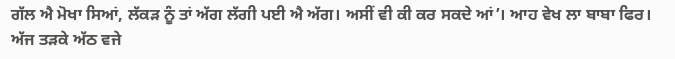ਗੱਲ ਐ ਮੋਖਾ ਸਿਆਂ, ਲੱਕੜ ਨੂੰ ਤਾਂ ਅੱਗ ਲੱਗੀ ਪਈ ਐ ਅੱਗ। ਅਸੀਂ ਵੀ ਕੀ ਕਰ ਸਕਦੇ ਆਂ’। ਆਹ ਵੇਖ ਲਾ ਬਾਬਾ ਫਿਰ। ਅੱਜ ਤੜਕੇ ਅੱਠ ਵਜੇ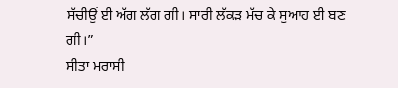ਸੱਚੀਉਂ ਈ ਅੱਗ ਲੱਗ ਗੀ। ਸਾਰੀ ਲੱਕੜ ਮੱਚ ਕੇ ਸੁਆਹ ਈ ਬਣ ਗੀ।”
ਸੀਤਾ ਮਰਾਸੀ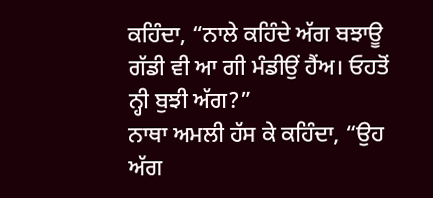ਕਹਿੰਦਾ, “ਨਾਲੇ ਕਹਿੰਦੇ ਅੱਗ ਬਝਾਊ ਗੱਡੀ ਵੀ ਆ ਗੀ ਮੰਡੀਉਂ ਹੈਂਅ। ਓਹਤੋਂ ਨ੍ਹੀ ਬੁਝੀ ਅੱਗ?”
ਨਾਥਾ ਅਮਲੀ ਹੱਸ ਕੇ ਕਹਿੰਦਾ, “ਉਹ ਅੱਗ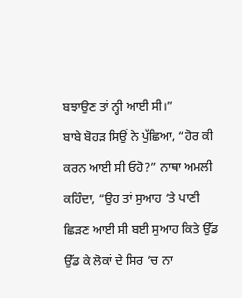ਬਝਾਉਣ ਤਾਂ ਨ੍ਹੀ ਆਈ ਸੀ।”
ਬਾਬੇ ਬੋਹੜ ਸਿਉਂ ਨੇ ਪੁੱਛਿਆ, “ਹੋਰ ਕੀ ਕਰਨ ਆਈ ਸੀ ਓਹੋ?” ਨਾਥਾ ਅਮਲੀ ਕਹਿੰਦਾ, “ਉਹ ਤਾਂ ਸੁਆਹ ‘ਤੇ ਪਾਣੀ ਛਿੜਣ ਆਈ ਸੀ ਬਈ ਸੁਆਹ ਕਿਤੇ ਉੱਡ ਉੱਡ ਕੇ ਲੋਕਾਂ ਦੇ ਸਿਰ ‘ਚ ਨਾ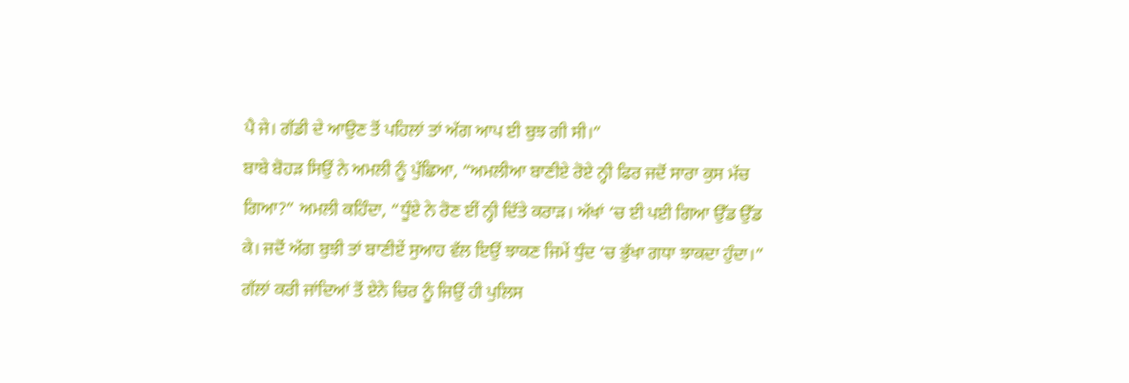ਪੈ ਜੇ। ਗੱਡੀ ਦੇ ਆਉਣ ਤੋਂ ਪਹਿਲਾਂ ਤਾਂ ਅੱਗ ਆਪ ਈ ਬੁਝ ਗੀ ਸੀ।”
ਬਾਬੇ ਬੋਹੜ ਸਿਉਂ ਨੇ ਅਮਲੀ ਨੂੰ ਪੁੱਛਿਆ, “ਅਮਲੀਆ ਬਾਣੀਏ ਰੋਏ ਨ੍ਹੀ ਫਿਰ ਜਦੋਂ ਸਾਰਾ ਕੁਸ ਮੱਚ ਗਿਆ?” ਅਮਲੀ ਕਹਿੰਦਾ, “ਧੂੰਏ ਨੇ ਰੋਣ ਈਂ ਨ੍ਹੀ ਦਿੱਤੇ ਕਰਾੜ। ਅੱਖਾਂ ‘ਚ ਈ ਪਈ ਗਿਆ ਉੱਡ ਉੱਡ ਕੇ। ਜਦੋਂ ਅੱਗ ਬੁਝੀ ਤਾਂ ਬਾਣੀਏਂ ਸੁਆਹ ਵੱਲ ਇਉਂ ਝਾਕਣ ਜਿਮੇਂ ਧੁੰਦ ‘ਚ ਭੁੱਖਾ ਗਧਾ ਝਾਕਦਾ ਹੁੰਦਾ।”
ਗੱਲਾਂ ਕਰੀ ਜਾਂਦਿਆਂ ਤੋਂ ਏਨੇ ਚਿਰ ਨੂੰ ਜਿਉਂ ਹੀ ਪੁਲਿਸ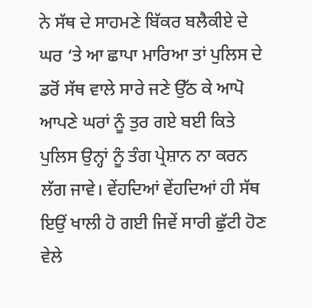ਨੇ ਸੱਥ ਦੇ ਸਾਹਮਣੇ ਬਿੱਕਰ ਬਲੈਕੀਏ ਦੇ ਘਰ ‘ਤੇ ਆ ਛਾਪਾ ਮਾਰਿਆ ਤਾਂ ਪੁਲਿਸ ਦੇ ਡਰੋਂ ਸੱਥ ਵਾਲੇ ਸਾਰੇ ਜਣੇ ਉੱਠ ਕੇ ਆਪੋ ਆਪਣੇ ਘਰਾਂ ਨੂੰ ਤੁਰ ਗਏ ਬਈ ਕਿਤੇ ਪੁਲਿਸ ਉਨ੍ਹਾਂ ਨੂੰ ਤੰਗ ਪ੍ਰੇਸ਼ਾਨ ਨਾ ਕਰਨ ਲੱਗ ਜਾਵੇ। ਵੇਂਹਦਿਆਂ ਵੇਂਹਦਿਆਂ ਹੀ ਸੱਥ ਇਉਂ ਖਾਲੀ ਹੋ ਗਈ ਜਿਵੇਂ ਸਾਰੀ ਛੁੱਟੀ ਹੋਣ ਵੇਲੇ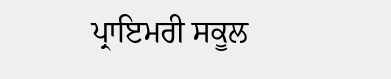ਪ੍ਰਾਇਮਰੀ ਸਕੂਲ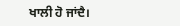ਖਾਲੀ ਹੋ ਜਾਂਦੈ।